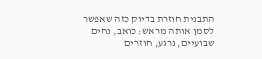התבנית חוזרת בדיוק כזה שאפשר לסמן אותה מראש: כואב, נחים שבועיים, נרגע, חוזרים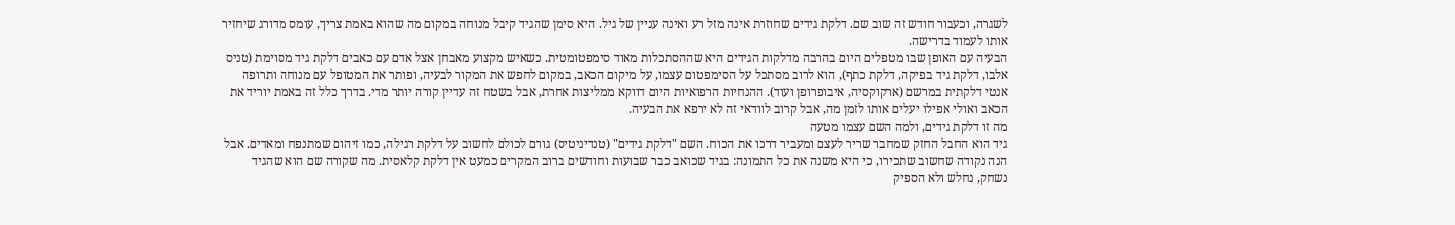לשגרה, וכעבור חודש זה שוב שם. דלקת גידים שחוזרת אינה מזל רע ואינה עניין של גיל. היא סימן שהגיד קיבל מנוחה במקום מה שהוא באמת צריך, עומס מדורג שיחזיר אותו לעמוד בדרישה.
הבעיה עם האופן שבו מטפלים היום בהרבה מדלקות הגידים היא שההסתכלות מאוד סימפטומטית. כשאיש מקצוע מאבחן אצל אדם עם כאבים דלקת גיד מסוימת (טניס אלבו, דלקת גיד בפיקה, דלקת כתף), הוא לרוב מסתכל על הסימפטום עצמו, על מיקום הכאב, במקום לחפש את המקור לבעיה, ופותר את המטופל עם מנוחה ותרופה אנטי דלקתית במרשם (ארקוקסיה, איבופרופן ועוד). ההנחיות הרפואיות היום דווקא ממליצות אחרת, אבל בשטח זה עדיין קורה יותר מדי. בדרך כלל זה באמת יוריד את הכאב ואולי אפילו יעלים אותו לזמן מה, אבל קרוב לוודאי זה לא ירפא את הבעיה.
מה זו דלקת גידים, ולמה השם עצמו מטעה
גיד הוא החבל החזק שמחבר שריר לעצם ומעביר דרכו את הכוח. השם "דלקת גידים" (טנדיניטיס) גורם לכולם לחשוב על דלקת רגילה, כמו זיהום שמתנפח ומאדים. אבל הנה נקודה שחשוב שתכירו, כי היא משנה את כל התמונה: בגיד שכואב כבר שבועות וחודשים ברוב המקרים כמעט אין דלקת קלאסית. מה שקורה שם הוא שהגיד נשחק, נחלש ולא הספיק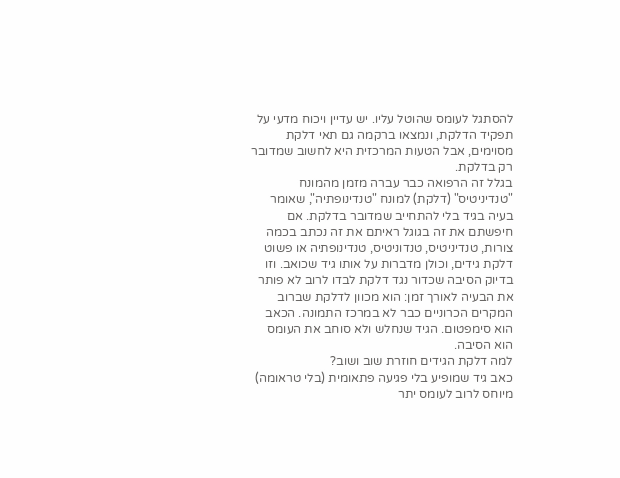להסתגל לעומס שהוטל עליו. יש עדיין ויכוח מדעי על תפקיד הדלקת, ונמצאו ברקמה גם תאי דלקת מסוימים, אבל הטעות המרכזית היא לחשוב שמדובר רק בדלקת.
בגלל זה הרפואה כבר עברה מזמן מהמונח "טנדיניטיס" (דלקת) למונח "טנדינופתיה", שאומר בעיה בגיד בלי להתחייב שמדובר בדלקת. אם חיפשתם את זה בגוגל ראיתם את זה נכתב בכמה צורות, טנדיניטיס, טנדוניטיס, טנדינופתיה או פשוט דלקת גידים, וכולן מדברות על אותו גיד שכואב. וזו בדיוק הסיבה שכדור נגד דלקת לבדו לרוב לא פותר את הבעיה לאורך זמן: הוא מכוון לדלקת שברוב המקרים הכרוניים כבר לא במרכז התמונה. הכאב הוא סימפטום. הגיד שנחלש ולא סוחב את העומס הוא הסיבה.
למה דלקת הגידים חוזרת שוב ושוב?
כאב גיד שמופיע בלי פגיעה פתאומית (בלי טראומה) מיוחס לרוב לעומס יתר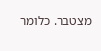מצטבר. כלומר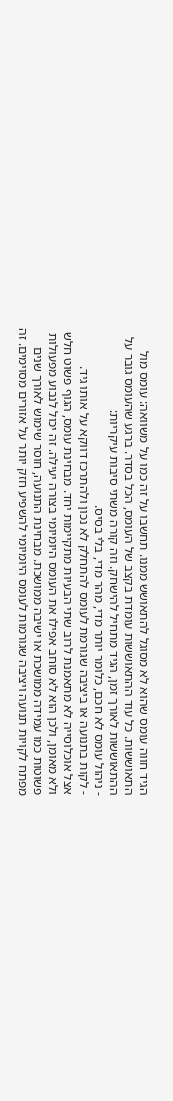הגיד חווה עומס שהוא לא מסוגל להתאושש ממנו. תחשבו על זה כמו על משוואה: עומס מול התאוששות. כל עוד ההתאוששות עומדת בקצב של העומס, הכל בסדר. ברגע שהעומס גובר על ההתאוששות לאורך זמן, הגיד מתחיל להישחק. וזה קורה משתי סיבות עיקריות:
- ניהול עומס לא חכם, כלומר יותר מדי, מהר מדי, בלי בסיס.
- לקות בתנועה או ביציבה שגורמת לעומס להתחלק לא נכון ולהתרכז דווקא על אותו גיד.
אצל אוכלוסייה לא מתאמנת לרוב שתי הבעיות מתקיימות יחד. מבחינת עומס, הגוף פשוט חלש ולא מאומן, ולכן הוא לא סוחב אפילו את העומס היומיומי בצורה יעילה. זה יכול לנבוע מפעולות פשוטות כמו עמידה ממושכת או ישיבה ממושכת. מבחינת התנועה, חוסר שימוש לאורך שנים מפתח לקויות תנועה ויציבה שגורמות לעומס היומיומי להשפיע חזק יותר על אזורים מסוימים. זה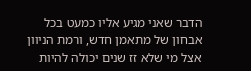הדבר שאני מגיע אליו כמעט בכל אבחון של מתאמן חדש, ורמת הניוון אצל מי שלא זז שנים יכולה להיות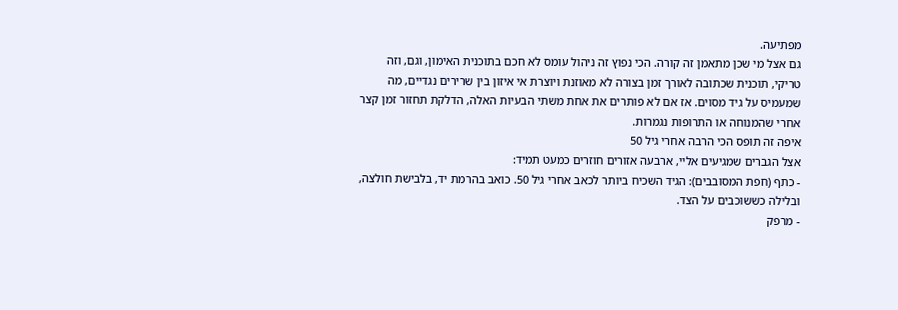מפתיעה.
גם אצל מי שכן מתאמן זה קורה. הכי נפוץ זה ניהול עומס לא חכם בתוכנית האימון, וגם, וזה טריקי, תוכנית שכתובה לאורך זמן בצורה לא מאוזנת ויוצרת אי איזון בין שרירים נגדיים, מה שמעמיס על גיד מסוים. אז אם לא פותרים את אחת משתי הבעיות האלה, הדלקת תחזור זמן קצר אחרי שהמנוחה או התרופות נגמרות.
איפה זה תופס הכי הרבה אחרי גיל 50
אצל הגברים שמגיעים אליי, ארבעה אזורים חוזרים כמעט תמיד:
- כתף (חפת המסובבים): הגיד השכיח ביותר לכאב אחרי גיל 50. כואב בהרמת יד, בלבישת חולצה, ובלילה כששוכבים על הצד.
- מרפק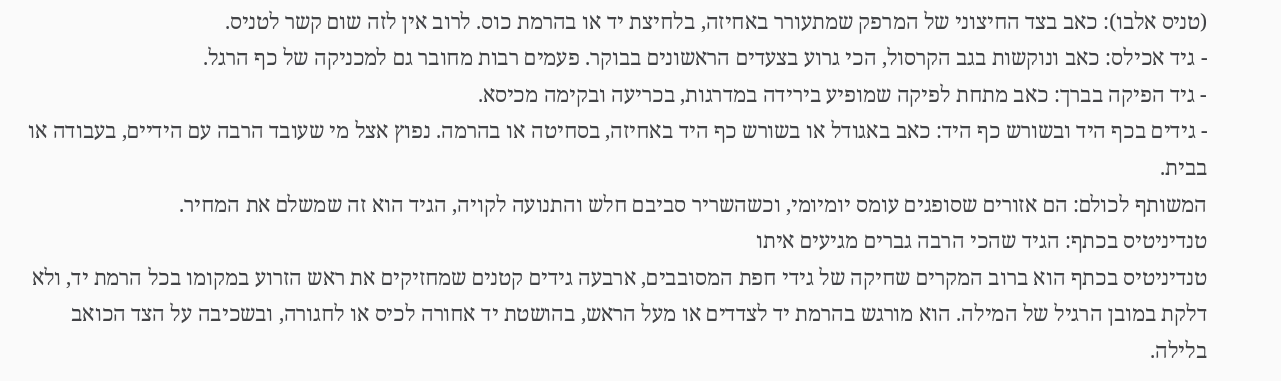(טניס אלבו): כאב בצד החיצוני של המרפק שמתעורר באחיזה, בלחיצת יד או בהרמת כוס. לרוב אין לזה שום קשר לטניס.
- גיד אכילס: כאב ונוקשות בגב הקרסול, הכי גרוע בצעדים הראשונים בבוקר. פעמים רבות מחובר גם למכניקה של כף הרגל.
- גיד הפיקה בברך: כאב מתחת לפיקה שמופיע בירידה במדרגות, בכריעה ובקימה מכיסא.
- גידים בכף היד ובשורש כף היד: כאב באגודל או בשורש כף היד באחיזה, בסחיטה או בהרמה. נפוץ אצל מי שעובד הרבה עם הידיים, בעבודה או בבית.
המשותף לכולם: הם אזורים שסופגים עומס יומיומי, וכשהשריר סביבם חלש והתנועה לקויה, הגיד הוא זה שמשלם את המחיר.
טנדיניטיס בכתף: הגיד שהכי הרבה גברים מגיעים איתו
טנדיניטיס בכתף הוא ברוב המקרים שחיקה של גידי חפת המסובבים, ארבעה גידים קטנים שמחזיקים את ראש הזרוע במקומו בכל הרמת יד, ולא דלקת במובן הרגיל של המילה. הוא מורגש בהרמת יד לצדדים או מעל הראש, בהושטת יד אחורה לכיס או לחגורה, ובשכיבה על הצד הכואב בלילה.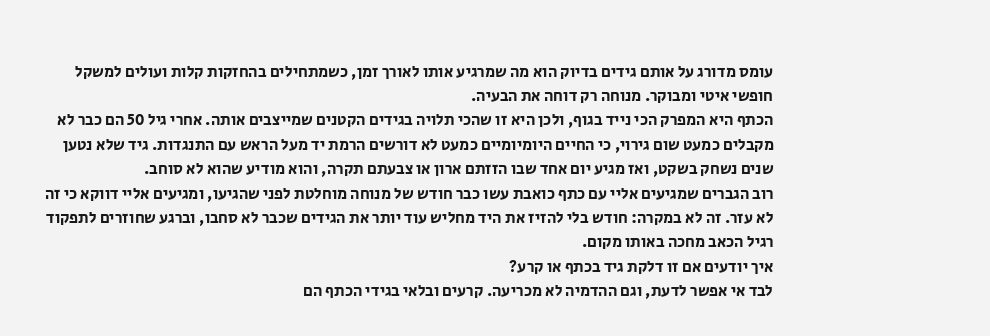עומס מדורג על אותם גידים בדיוק הוא מה שמרגיע אותו לאורך זמן, כשמתחילים בהחזקות קלות ועולים למשקל חופשי איטי ומבוקר. מנוחה רק דוחה את הבעיה.
הכתף היא המפרק הכי נייד בגוף, ולכן היא זו שהכי תלויה בגידים הקטנים שמייצבים אותה. אחרי גיל 50 הם כבר לא מקבלים כמעט שום גירוי, כי החיים היומיומיים כמעט לא דורשים הרמת יד מעל הראש עם התנגדות. גיד שלא נטען שנים נשחק בשקט, ואז מגיע יום אחד שבו הזזתם ארון או צבעתם תקרה, והוא מודיע שהוא לא סוחב.
רוב הגברים שמגיעים אליי עם כתף כואבת עשו כבר חודש של מנוחה מוחלטת לפני שהגיעו, ומגיעים אליי דווקא כי זה לא עזר. זה לא במקרה: חודש בלי להזיז את היד מחליש עוד יותר את הגידים שכבר לא סחבו, וברגע שחוזרים לתפקוד רגיל הכאב מחכה באותו מקום.
איך יודעים אם זו דלקת גיד בכתף או קרע?
לבד אי אפשר לדעת, וגם ההדמיה לא מכריעה. קרעים ובלאי בגידי הכתף הם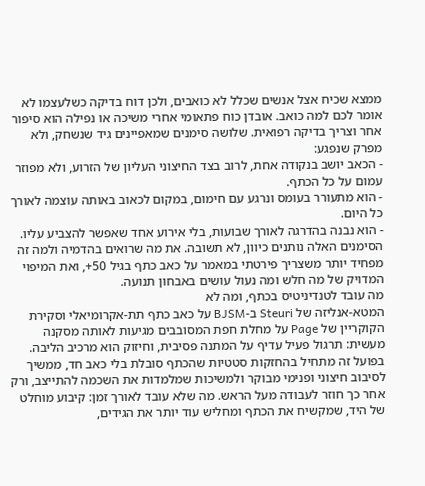ממצא שכיח אצל אנשים שכלל לא כואבים, ולכן דוח בדיקה כשלעצמו לא אומר לכם למה כואב. אובדן כוח פתאומי אחרי משיכה או נפילה הוא סיפור אחר וצריך בדיקה רפואית. שלושה סימנים שמאפיינים גיד שנשחק, ולא מפרק שנפגע:
- הכאב יושב בנקודה אחת, לרוב בצד החיצוני העליון של הזרוע, ולא מפוזר עמום על כל הכתף.
- הוא מתעורר בעומס ונרגע עם חימום, במקום לכאוב באותה עוצמה לאורך כל היום.
- הוא נבנה בהדרגה לאורך שבועות, בלי אירוע אחד שאפשר להצביע עליו.
הסימנים האלה נותנים כיוון, לא תשובה. את מה שרואים בהדמיה ולמה זה מפחיד יותר משצריך פירטתי במאמר על כאב כתף בגיל 50+, ואת המיפוי המדויק של מה חלש ומה נעול עושים באבחון תנועה.
מה עובד לטנדיניטיס בכתף, ומה לא
המטא-אנליזה של Steuri ב-BJSM על כאב כתף תת-אקרומיאלי וסקירת הקוקריין של Page על מחלת חפת המסובבים מגיעות לאותה מסקנה מעשית: תרגול פעיל עדיף על המתנה פסיבית, וחיזוק הוא מרכיב הליבה. בפועל זה מתחיל בהחזקות סטטיות שהכתף סובלת בלי כאב חד, ממשיך לסיבוב חיצוני ופנימי מבוקר ולמשיכות שמלמדות את השכמה להתייצב, ורק אחר כך חוזר לעבודה מעל הראש. מה שלא עובד לאורך זמן: קיבוע מוחלט של היד, שמקשיח את הכתף ומחליש עוד יותר את הגידים,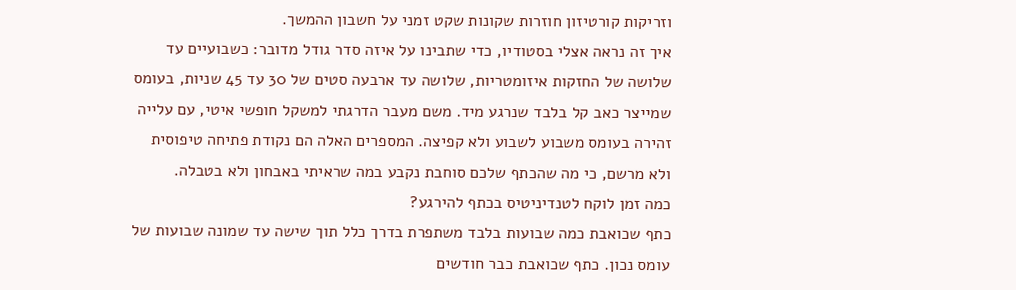וזריקות קורטיזון חוזרות שקונות שקט זמני על חשבון ההמשך.
איך זה נראה אצלי בסטודיו, כדי שתבינו על איזה סדר גודל מדובר: כשבועיים עד שלושה של החזקות איזומטריות, שלושה עד ארבעה סטים של 30 עד 45 שניות, בעומס שמייצר כאב קל בלבד שנרגע מיד. משם מעבר הדרגתי למשקל חופשי איטי, עם עלייה זהירה בעומס משבוע לשבוע ולא קפיצה. המספרים האלה הם נקודת פתיחה טיפוסית ולא מרשם, כי מה שהכתף שלכם סוחבת נקבע במה שראיתי באבחון ולא בטבלה.
כמה זמן לוקח לטנדיניטיס בכתף להירגע?
כתף שכואבת כמה שבועות בלבד משתפרת בדרך כלל תוך שישה עד שמונה שבועות של עומס נכון. כתף שכואבת כבר חודשים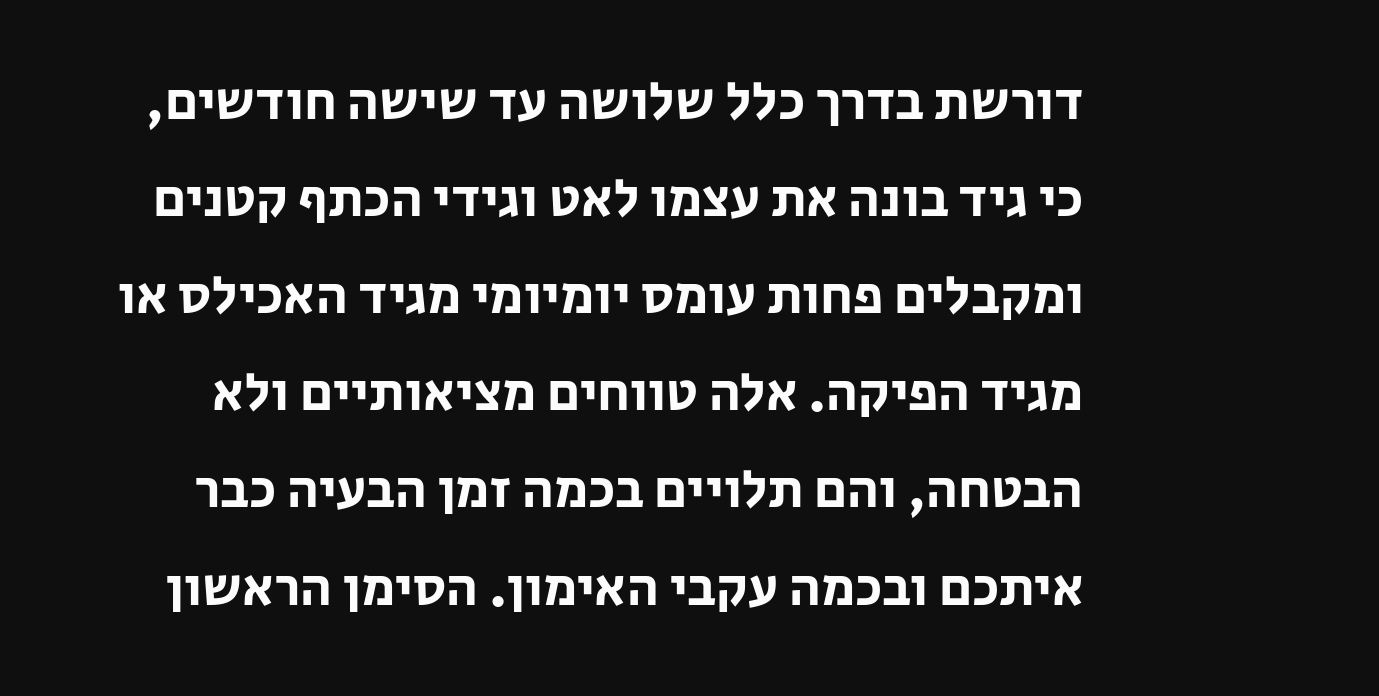דורשת בדרך כלל שלושה עד שישה חודשים, כי גיד בונה את עצמו לאט וגידי הכתף קטנים ומקבלים פחות עומס יומיומי מגיד האכילס או מגיד הפיקה. אלה טווחים מציאותיים ולא הבטחה, והם תלויים בכמה זמן הבעיה כבר איתכם ובכמה עקבי האימון. הסימן הראשון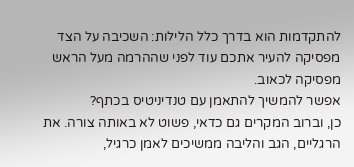להתקדמות הוא בדרך כלל הלילות: השכיבה על הצד מפסיקה להעיר אתכם עוד לפני שההרמה מעל הראש מפסיקה לכאוב.
אפשר להמשיך להתאמן עם טנדיניטיס בכתף?
כן, וברוב המקרים גם כדאי, פשוט לא באותה צורה. את הרגליים, הגב והליבה ממשיכים לאמן כרגיל,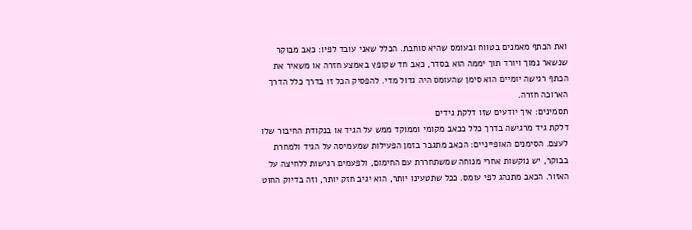ואת הכתף מאמנים בטווח ובעומס שהיא סוחבת. הכלל שאני עובד לפיו: כאב מבוקר שנשאר נמוך ויורד תוך יממה הוא בסדר, כאב חד שקופץ באמצע חזרה או משאיר את הכתף רגישה יומיים הוא סימן שהעומס היה גדול מדי. להפסיק הכל זו בדרך כלל הדרך הארוכה חזרה.
תסמינים: איך יודעים שזו דלקת גידים
דלקת גיד מרגישה בדרך כלל ככאב מקומי וממוקד ממש על הגיד או בנקודת החיבור שלו לעצם. הסימנים האופייניים: הכאב מתגבר בזמן הפעילות שמעמיסה על הגיד ולמחרת בבוקר, יש נוקשות אחרי מנוחה שמשתחררת עם החימום, ולפעמים רגישות ללחיצה על האזור. הכאב מתנהג לפי עומס. ככל שתטעינו יותר, הוא יגיב חזק יותר, וזה בדיוק החוט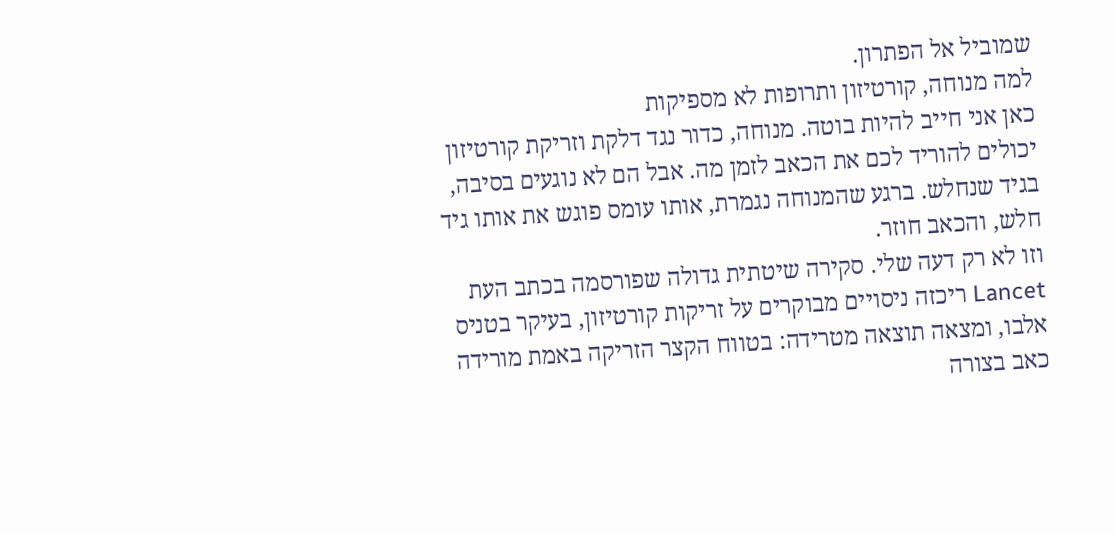שמוביל אל הפתרון.
למה מנוחה, קורטיזון ותרופות לא מספיקות
כאן אני חייב להיות בוטה. מנוחה, כדור נגד דלקת וזריקת קורטיזון יכולים להוריד לכם את הכאב לזמן מה. אבל הם לא נוגעים בסיבה, בגיד שנחלש. ברגע שהמנוחה נגמרת, אותו עומס פוגש את אותו גיד חלש, והכאב חוזר.
וזו לא רק דעה שלי. סקירה שיטתית גדולה שפורסמה בכתב העת Lancet ריכזה ניסויים מבוקרים על זריקות קורטיזון, בעיקר בטניס אלבו, ומצאה תוצאה מטרידה: בטווח הקצר הזריקה באמת מורידה כאב בצורה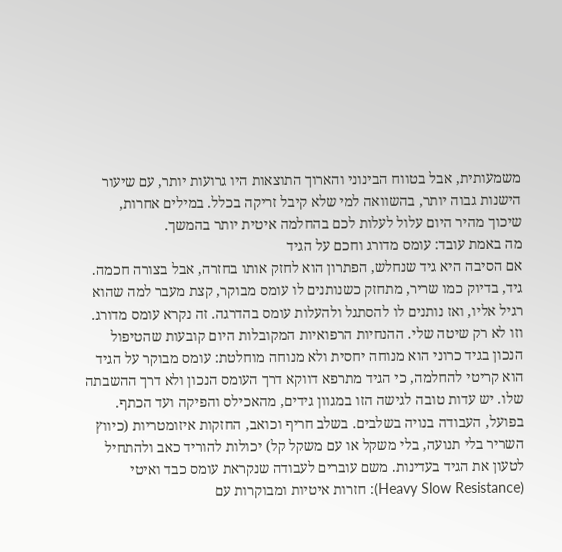משמעותית, אבל בטווח הבינוני והארוך התוצאות היו גרועות יותר, עם שיעור הישנות גבוה יותר, בהשוואה למי שלא קיבל זריקה בכלל. במילים אחרות, שיכוך מהיר היום עלול לעלות לכם בהחלמה איטית יותר בהמשך.
מה באמת עובד: עומס מדורג וחכם על הגיד
אם הסיבה היא גיד שנחלש, הפתרון הוא לחזק אותו בחזרה, אבל בצורה חכמה. גיד, בדיוק כמו שריר, מתחזק כשנותנים לו עומס מבוקר, קצת מעבר למה שהוא רגיל אליו, ואז נותנים לו להסתגל ולהעלות עומס בהדרגה. זה נקרא עומס מדורג.
וזו לא רק שיטה שלי. ההנחיות הרפואיות המקובלות היום קובעות שהטיפול הנכון בגיד כרוני הוא מנוחה יחסית ולא מנוחה מוחלטת: עומס מבוקר על הגיד הוא קריטי להחלמה, כי הגיד מתרפא דווקא דרך העומס הנכון ולא דרך ההשבתה שלו. יש עדות טובה לגישה הזו במגוון גידים, מהאכילס והפיקה ועד הכתף.
בפועל, העבודה בנויה בשלבים. בשלב חריף וכואב, החזקות איזומטריות (כיווץ השריר בלי תנועה, בלי משקל או עם משקל קל) יכולות להוריד כאב ולהתחיל לטעון את הגיד בעדינות. משם עוברים לעבודה שנקראת עומס כבד ואיטי (Heavy Slow Resistance): חזרות איטיות ומבוקרות עם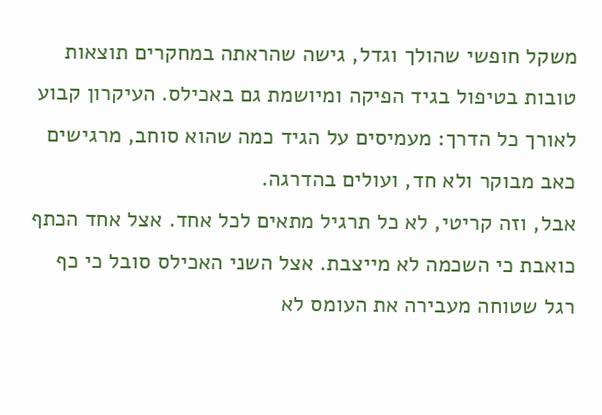משקל חופשי שהולך וגדל, גישה שהראתה במחקרים תוצאות טובות בטיפול בגיד הפיקה ומיושמת גם באכילס. העיקרון קבוע לאורך כל הדרך: מעמיסים על הגיד כמה שהוא סוחב, מרגישים כאב מבוקר ולא חד, ועולים בהדרגה.
אבל, וזה קריטי, לא כל תרגיל מתאים לכל אחד. אצל אחד הכתף כואבת כי השכמה לא מייצבת. אצל השני האכילס סובל כי כף רגל שטוחה מעבירה את העומס לא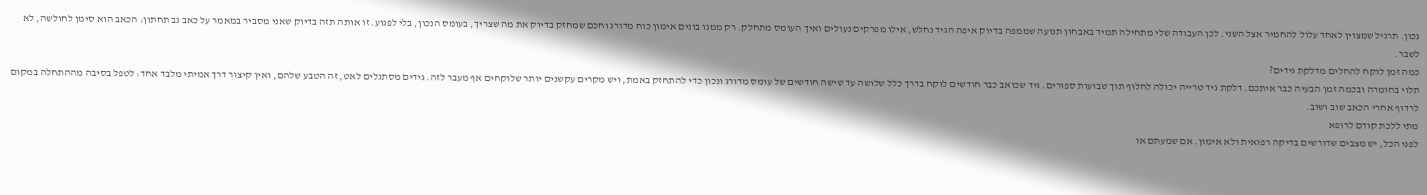נכון. תרגיל שמצוין לאחד עלול להחמיר אצל השני. לכן העבודה שלי מתחילה תמיד באבחון תנועה שממפה בדיוק איפה הגיד נחלש, אילו מפרקים נעולים ואיך העומס מתחלק. רק ממנו בונים אימון כוח מדורג וחכם שמחזק בדיוק את מה שצריך, בעומס הנכון, בלי לפגוע. זו אותה תזה בדיוק שאני מסביר במאמר על כאב גב תחתון: הכאב הוא סימן לחולשה, לא לשבר.
כמה זמן לוקח להחלים מדלקת גידים?
תלוי בחומרה ובכמה זמן הבעיה כבר איתכם. דלקת גיד טרייה יכולה לחלוף תוך שבועות ספורים. גיד שכואב כבר חודשים לוקח בדרך כלל שלושה עד שישה חודשים של עומס מדורג ונכון כדי להתחזק באמת, ויש מקרים עקשנים יותר שלוקחים אף מעבר לזה. גידים מסתגלים לאט, זה הטבע שלהם, ואין קיצור דרך אמיתי מלבד אחד: לטפל בסיבה מההתחלה במקום לרדוף אחרי הכאב שוב ושוב.
מתי ללכת קודם לרופא
לפני הכל, יש מצבים שדורשים בדיקה רפואית ולא אימון. אם שמעתם או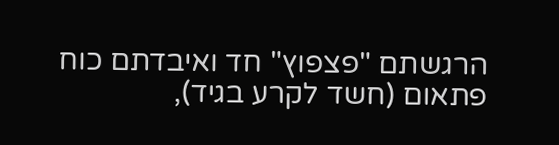הרגשתם "פצפוץ" חד ואיבדתם כוח פתאום (חשד לקרע בגיד),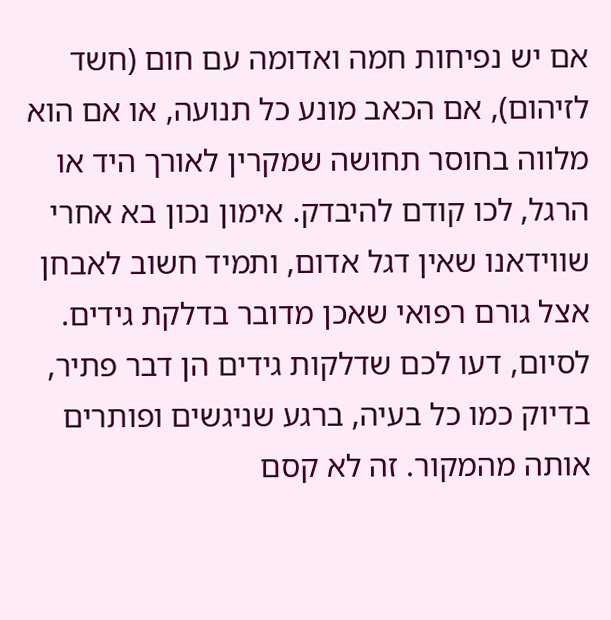אם יש נפיחות חמה ואדומה עם חום (חשד לזיהום), אם הכאב מונע כל תנועה, או אם הוא מלווה בחוסר תחושה שמקרין לאורך היד או הרגל, לכו קודם להיבדק. אימון נכון בא אחרי שווידאנו שאין דגל אדום, ותמיד חשוב לאבחן אצל גורם רפואי שאכן מדובר בדלקת גידים.
לסיום, דעו לכם שדלקות גידים הן דבר פתיר, בדיוק כמו כל בעיה, ברגע שניגשים ופותרים אותה מהמקור. זה לא קסם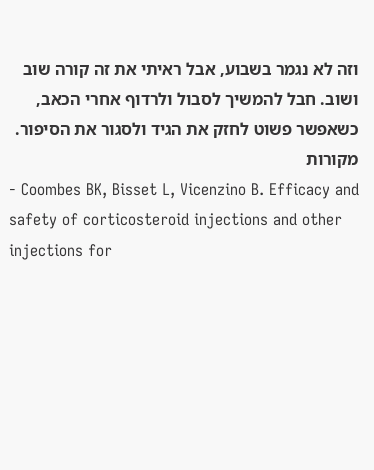וזה לא נגמר בשבוע, אבל ראיתי את זה קורה שוב ושוב. חבל להמשיך לסבול ולרדוף אחרי הכאב, כשאפשר פשוט לחזק את הגיד ולסגור את הסיפור.
מקורות
- Coombes BK, Bisset L, Vicenzino B. Efficacy and safety of corticosteroid injections and other injections for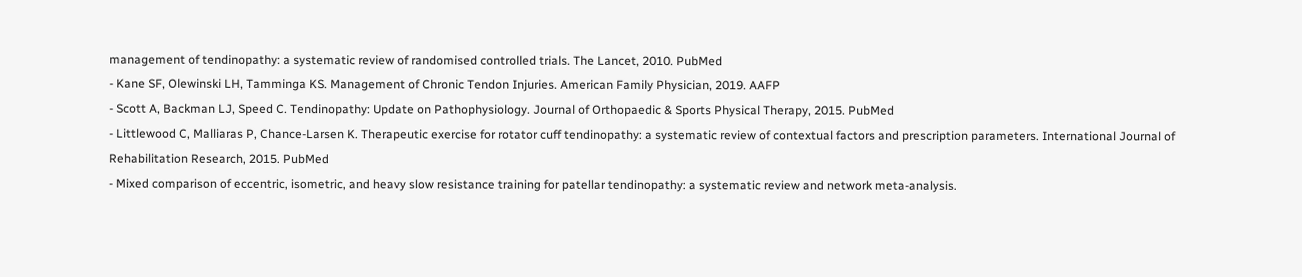management of tendinopathy: a systematic review of randomised controlled trials. The Lancet, 2010. PubMed
- Kane SF, Olewinski LH, Tamminga KS. Management of Chronic Tendon Injuries. American Family Physician, 2019. AAFP
- Scott A, Backman LJ, Speed C. Tendinopathy: Update on Pathophysiology. Journal of Orthopaedic & Sports Physical Therapy, 2015. PubMed
- Littlewood C, Malliaras P, Chance-Larsen K. Therapeutic exercise for rotator cuff tendinopathy: a systematic review of contextual factors and prescription parameters. International Journal of Rehabilitation Research, 2015. PubMed
- Mixed comparison of eccentric, isometric, and heavy slow resistance training for patellar tendinopathy: a systematic review and network meta-analysis.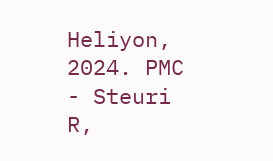Heliyon, 2024. PMC
- Steuri R,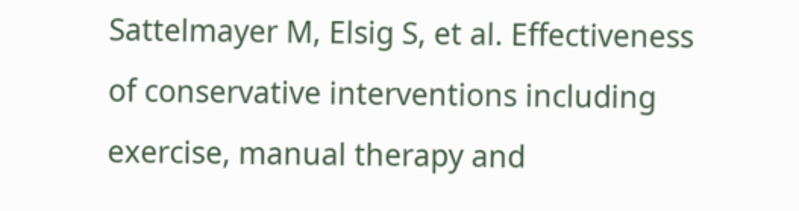Sattelmayer M, Elsig S, et al. Effectiveness of conservative interventions including exercise, manual therapy and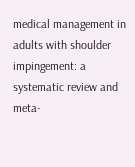medical management in adults with shoulder impingement: a systematic review and meta-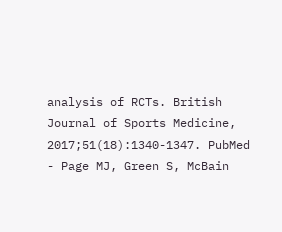analysis of RCTs. British Journal of Sports Medicine, 2017;51(18):1340-1347. PubMed
- Page MJ, Green S, McBain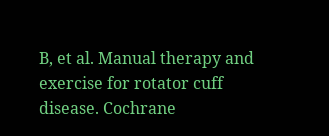B, et al. Manual therapy and exercise for rotator cuff disease. Cochrane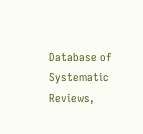Database of Systematic Reviews,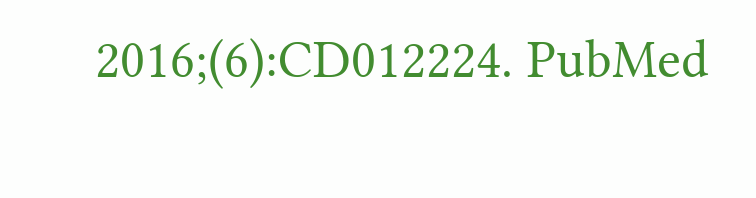2016;(6):CD012224. PubMed